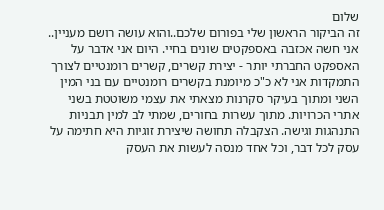שלום
זה הביקור הראשון שלי בפורום שלכם..והוא עושה רושם מעניין.. אני חשה אכזבה באספקטים שונים בחיי. היום אני אדבר על האספקט החברתי יותר - יצירת קשרים, קשרים רומנטיים לצורך התמקדות אני לא כ"כ מיומנת בקשרים רומנטיים עם בני המין השני ומתוך בעיקר סקרנות מצאתי את עצמי משוטטת בשני אתרי הכרויות. מתוך עשרות בחורים, שמתי לב למין תבניות התנהגות וגישה. הצקבלה תחושה שיצירת זוגיות היא חתימה על עסק לכל דבר, וכל אחד מנסה לעשות את העסק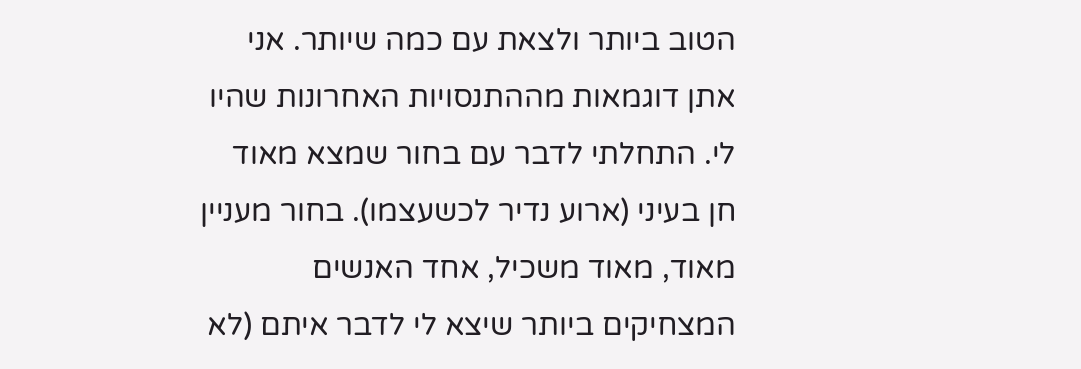הטוב ביותר ולצאת עם כמה שיותר. אני אתן דוגמאות מההתנסויות האחרונות שהיו לי. התחלתי לדבר עם בחור שמצא מאוד חן בעיני (ארוע נדיר לכשעצמו). בחור מעניין מאוד, מאוד משכיל, אחד האנשים המצחיקים ביותר שיצא לי לדבר איתם (לא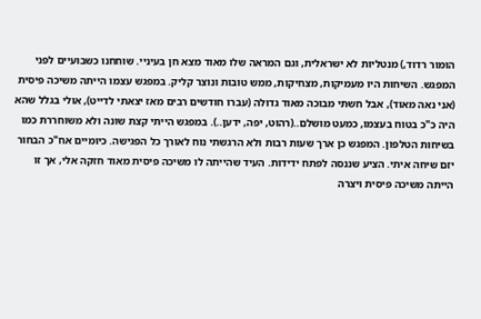הומור רדוד,) מנטליות לא ישראלית, וגם המראה שלו מאוד מצא חן בעיניי. שוחחנו כשבועיים לפני המפגש. השיחות היו מעמיקות, מצחיקות, ממש טובות ונוצר קליק. במפגש עצמו הייתה משיכה פיסית (אני נאה מאוד), אבל חשתי מבוכה מאוד גדולה (עברו חודשים רבים מאז יצאתי לדייט), אולי בגלל שהא היה כ"כ בטוח בעצמו, כמעט מושלם..(רהוט, יפה, ידען..). במפגש הייתי קצת שונה ולא משוחררת כמו בשיחות הטלפון. המפגש כן ארך שעות רבות ולא הרגשתי נוח לאורך כל הפגישה. כיומיים אח"כ הבחור יזם שיחה איתי. הציע שננסה לפתח ידידות. העיד שהייתה לו משיכה פיסית מאוד חזקה אלי, אך זו הייתה משיכה פיסית ויצרה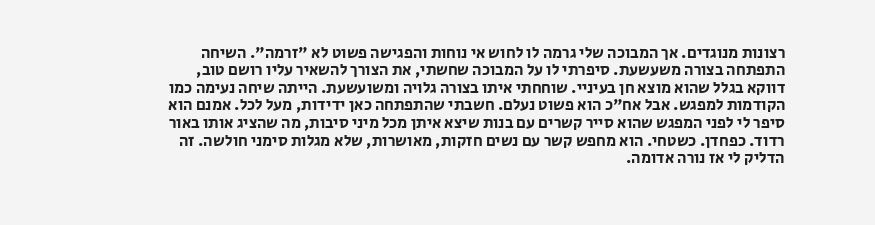רצונות מנוגדים. אך המבוכה שלי גרמה לו לחוש אי נוחות והפגישה פשוט לא "זרמה". השיחה התפתחה בצורה משעשעת. סיפרתי לו על המבוכה שחשתי, את הצורך להשאיר עליו רושם טוב, דווקא בגלל שהוא מוצא חן בעיניי. שוחחתי איתו בצורה גלויה ומשועשעת. הייתה שיחה נעימה כמו הקודמות למפגש. אבל אח"כ הוא פשוט נעלם. חשבתי שהתפתחה כאן ידידות, מעל לכל. אמנם הוא סיפר לי לפני המפגש שהוא סייר קשרים עם בנות שיצא איתן מכל מיני סיבות, מה שהציג אותו באור רדוד. כפחדן. כשטחי. הוא מחפש קשר עם נשים חזקות, מאושרות, שלא מגלות סימני חולשה. זה הדליק לי אז נורה אדומה.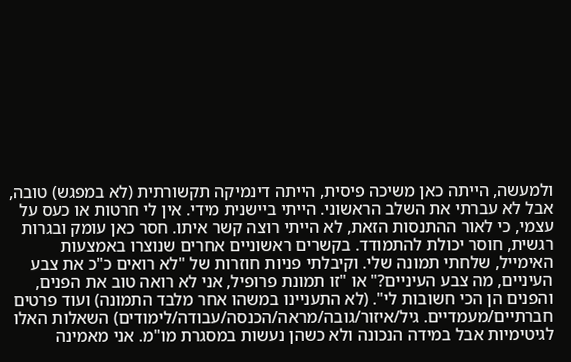ולמעשה, הייתה כאן משיכה פיסית, הייתה דינמיקה תקשורתית (לא במפגש) טובה, אבל לא עברתי את השלב הראשוני. הייתי ביישנית מידי. אין לי חרטות או כעס על עצמי, כי לאור ההתנסות הזאת, לא הייתי רוצה קשר איתו. חסר כאן עומק ובגרות רגשית, חוסר יכולת להתמודד. בקשרים ראשוניים אחרים שנוצרו באמצעות האימייל, שלחתי תמונה שלי. וקיבלתי פניות חוזרות של "לא רואים כ"כ את צבע העיניים, מה צבע העיניים?" או "זו תמונת פרופיל, אני לא רואה טוב את הפנים, והפנים הן הכי חשובות לי". (לא התעניינו במשהו אחר מלבד התמונה) ועוד פרטים חברתיים/מעמדיים. גיל/איזור/גובה/מראה/הכנסה/עבודה/לימודים) השאלות האלו לגיטימיות אבל במידה הנכונה ולא כשהן נעשות במסגרת מו"מ. אני מאמינה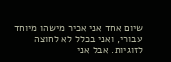שיום אחד אני אכיר מישהו מיוחד עבורי, ואני בכלל לא לחוצה לזוגיות. אבל אני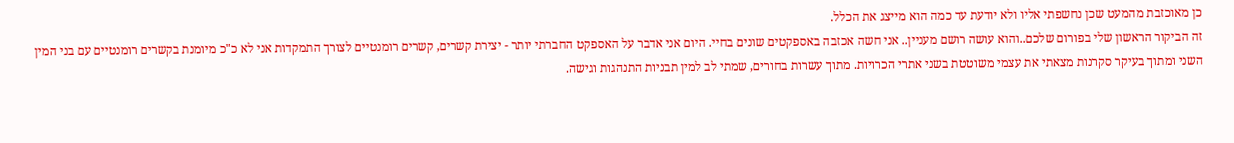כן מאוכזבת מהמעט שכן נחשפתי אליו ולא יודעת עד כמה הוא מייצג את הכלל.
זה הביקור הראשון שלי בפורום שלכם..והוא עושה רושם מעניין.. אני חשה אכזבה באספקטים שונים בחיי. היום אני אדבר על האספקט החברתי יותר - יצירת קשרים, קשרים רומנטיים לצורך התמקדות אני לא כ"כ מיומנת בקשרים רומנטיים עם בני המין השני ומתוך בעיקר סקרנות מצאתי את עצמי משוטטת בשני אתרי הכרויות. מתוך עשרות בחורים, שמתי לב למין תבניות התנהגות וגישה.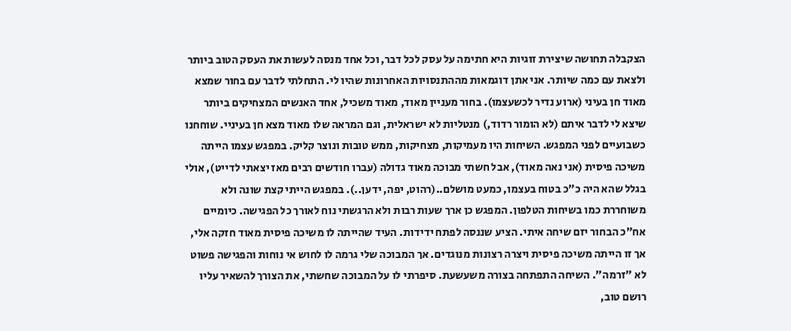הצקבלה תחושה שיצירת זוגיות היא חתימה על עסק לכל דבר, וכל אחד מנסה לעשות את העסק הטוב ביותר ולצאת עם כמה שיותר. אני אתן דוגמאות מההתנסויות האחרונות שהיו לי. התחלתי לדבר עם בחור שמצא מאוד חן בעיני (ארוע נדיר לכשעצמו). בחור מעניין מאוד, מאוד משכיל, אחד האנשים המצחיקים ביותר שיצא לי לדבר איתם (לא הומור רדוד,) מנטליות לא ישראלית, וגם המראה שלו מאוד מצא חן בעיניי. שוחחנו כשבועיים לפני המפגש. השיחות היו מעמיקות, מצחיקות, ממש טובות ונוצר קליק. במפגש עצמו הייתה משיכה פיסית (אני נאה מאוד), אבל חשתי מבוכה מאוד גדולה (עברו חודשים רבים מאז יצאתי לדייט), אולי בגלל שהא היה כ"כ בטוח בעצמו, כמעט מושלם..(רהוט, יפה, ידען..). במפגש הייתי קצת שונה ולא משוחררת כמו בשיחות הטלפון. המפגש כן ארך שעות רבות ולא הרגשתי נוח לאורך כל הפגישה. כיומיים אח"כ הבחור יזם שיחה איתי. הציע שננסה לפתח ידידות. העיד שהייתה לו משיכה פיסית מאוד חזקה אלי, אך זו הייתה משיכה פיסית ויצרה רצונות מנוגדים. אך המבוכה שלי גרמה לו לחוש אי נוחות והפגישה פשוט לא "זרמה". השיחה התפתחה בצורה משעשעת. סיפרתי לו על המבוכה שחשתי, את הצורך להשאיר עליו רושם טוב,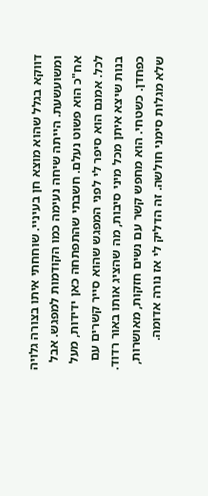דווקא בגלל שהוא מוצא חן בעיניי. שוחחתי איתו בצורה גלויה ומשועשעת. הייתה שיחה נעימה כמו הקודמות למפגש. אבל אח"כ הוא פשוט נעלם. חשבתי שהתפתחה כאן ידידות, מעל לכל. אמנם הוא סיפר לי לפני המפגש שהוא סייר קשרים עם בנות שיצא איתן מכל מיני סיבות, מה שהציג אותו באור רדוד. כפחדן. כשטחי. הוא מחפש קשר עם נשים חזקות, מאושרות, שלא מגלות סימני חולשה. זה הדליק לי אז נורה אדומה.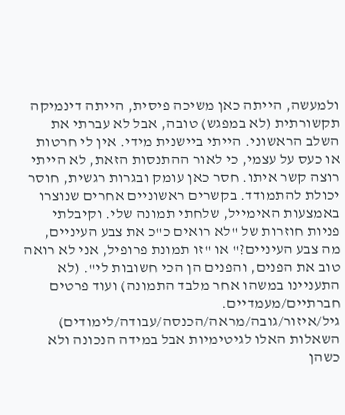ולמעשה, הייתה כאן משיכה פיסית, הייתה דינמיקה תקשורתית (לא במפגש) טובה, אבל לא עברתי את השלב הראשוני. הייתי ביישנית מידי. אין לי חרטות או כעס על עצמי, כי לאור ההתנסות הזאת, לא הייתי רוצה קשר איתו. חסר כאן עומק ובגרות רגשית, חוסר יכולת להתמודד. בקשרים ראשוניים אחרים שנוצרו באמצעות האימייל, שלחתי תמונה שלי. וקיבלתי פניות חוזרות של "לא רואים כ"כ את צבע העיניים, מה צבע העיניים?" או "זו תמונת פרופיל, אני לא רואה טוב את הפנים, והפנים הן הכי חשובות לי". (לא התעניינו במשהו אחר מלבד התמונה) ועוד פרטים חברתיים/מעמדיים. גיל/איזור/גובה/מראה/הכנסה/עבודה/לימודים) השאלות האלו לגיטימיות אבל במידה הנכונה ולא כשהן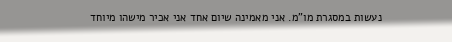נעשות במסגרת מו"מ. אני מאמינה שיום אחד אני אכיר מישהו מיוחד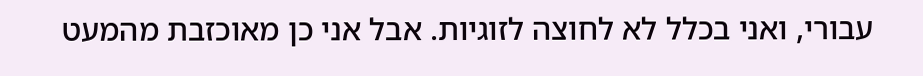עבורי, ואני בכלל לא לחוצה לזוגיות. אבל אני כן מאוכזבת מהמעט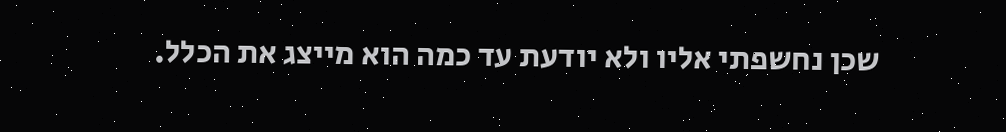שכן נחשפתי אליו ולא יודעת עד כמה הוא מייצג את הכלל.